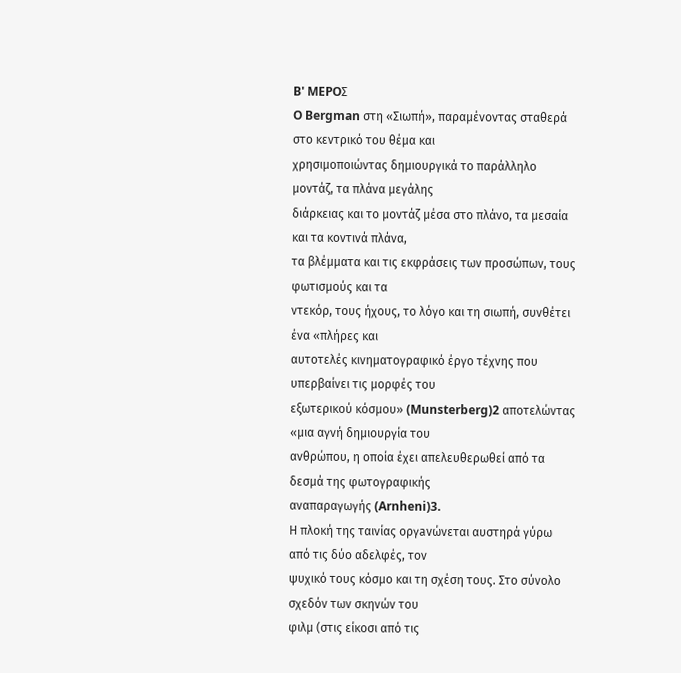B' MEPOΣ
O Bergman στη «Σιωπή», παραμένοντας σταθερά στο κεντρικό του θέμα και
χρησιμοποιώντας δημιουργικά το παράλληλο μοντάζ, τα πλάνα μεγάλης
διάρκειας και το μοντάζ μέσα στο πλάνο, τα μεσαία και τα κοντινά πλάνα,
τα βλέμματα και τις εκφράσεις των προσώπων, τους φωτισμούς και τα
ντεκόρ, τους ήχους, το λόγο και τη σιωπή, συνθέτει ένα «πλήρες και
αυτοτελές κινηματογραφικό έργο τέχνης που υπερβαίνει τις μορφές του
εξωτερικού κόσμου» (Munsterberg)2 αποτελώντας «μια αγνή δημιουργία του
ανθρώπου, η οποία έχει απελευθερωθεί από τα δεσμά της φωτογραφικής
αναπαραγωγής (Arnheni)3.
Η πλοκή της ταινίας oργavώνεται αυστηρά γύρω από τις δύο αδελφές, τον
ψυχικό τους κόσμο και τη σχέση τους. Στο σύνολο σχεδόν των σκηνών του
φιλμ (στις είκοσι από τις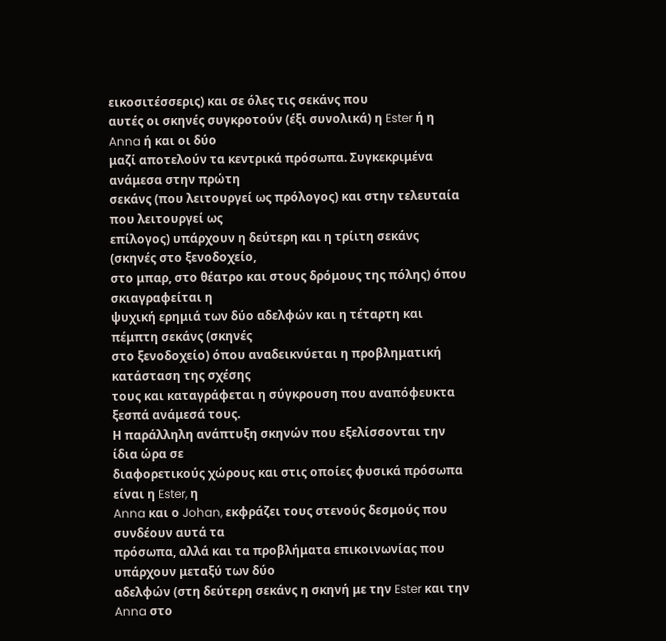εικοσιτέσσερις) και σε όλες τις σεκάνς που
αυτές οι σκηνές συγκροτούν (έξι συνολικά) η Ester ή η Anna ή και οι δύο
μαζί αποτελούν τα κεντρικά πρόσωπα. Συγκεκριμένα ανάμεσα στην πρώτη
σεκάνς (που λειτουργεί ως πρόλογος) και στην τελευταία που λειτουργεί ως
επίλογος) υπάρχουν η δεύτερη και η τρίιτη σεκάνς (σκηνές στο ξενοδοχείο,
στο μπαρ, στο θέατρο και στους δρόμους της πόλης) όπου σκιαγραφείται η
ψυχική ερημιά των δύο αδελφών και η τέταρτη και πέμπτη σεκάνς (σκηνές
στο ξενοδοχείο) όπου αναδεικνύεται η προβληματική κατάσταση της σχέσης
τους και καταγράφεται η σύγκρουση που αναπόφευκτα ξεσπά ανάμεσά τους.
Η παράλληλη ανάπτυξη σκηνών που εξελίσσονται την ίδια ώρα σε
διαφορετικούς χώρους και στις οποίες φυσικά πρόσωπα είναι η Ester, η
Anna και ο Johan, εκφράζει τους στενούς δεσμούς που συνδέουν αυτά τα
πρόσωπα, αλλά και τα προβλήματα επικοινωνίας που υπάρχουν μεταξύ των δύο
αδελφών (στη δεύτερη σεκάνς η σκηνή με την Ester και την Anna στο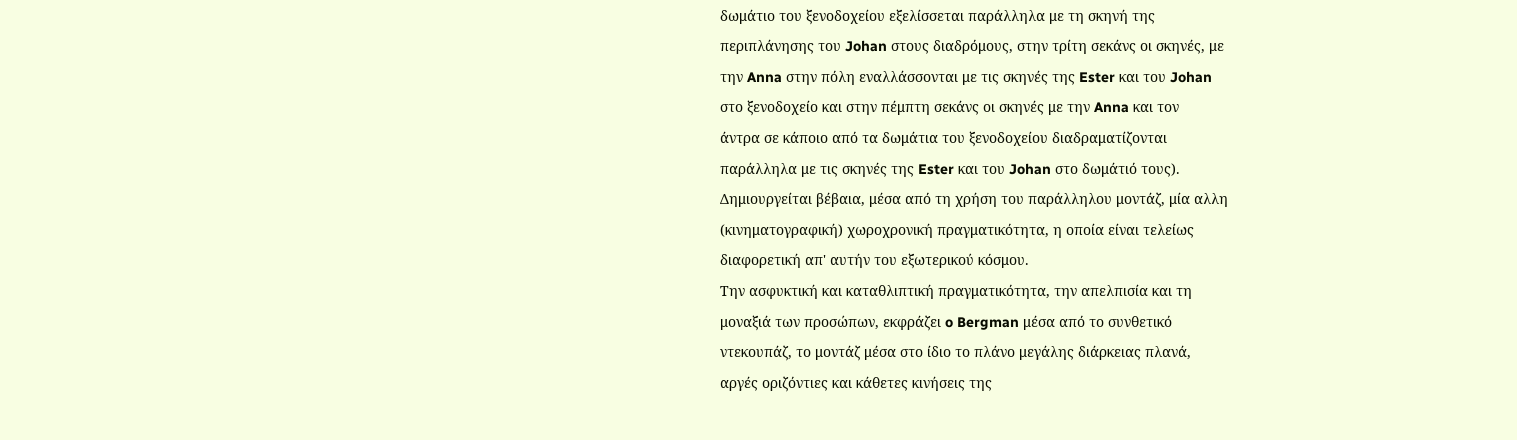δωμάτιο του ξενοδοχείου εξελίσσεται παράλληλα με τη σκηνή της
περιπλάνησης του Johan στους διαδρόμους, στην τρίτη σεκάνς οι σκηνές, με
την Anna στην πόλη εναλλάσσονται με τις σκηνές της Ester και του Johan
στο ξενοδοχείο και στην πέμπτη σεκάνς οι σκηνές με την Anna και τον
άντρα σε κάποιο από τα δωμάτια του ξενοδοχείου διαδραματίζονται
παράλληλα με τις σκηνές της Ester και του Johan στο δωμάτιό τους).
Δημιουργείται βέβαια, μέσα από τη χρήση του παράλληλου μοντάζ, μία αλλη
(κινηματογραφική) χωροχρονική πραγματικότητα, η οποία είναι τελείως
διαφορετική απ' αυτήν του εξωτερικού κόσμου.
Την ασφυκτική και καταθλιπτική πραγματικότητα, την απελπισία και τη
μοναξιά των προσώπων, εκφράζει o Bergman μέσα από το συνθετικό
ντεκουπάζ, το μοντάζ μέσα στο ίδιο το πλάνο μεγάλης διάρκειας πλανά,
αργές οριζόντιες και κάθετες κινήσεις της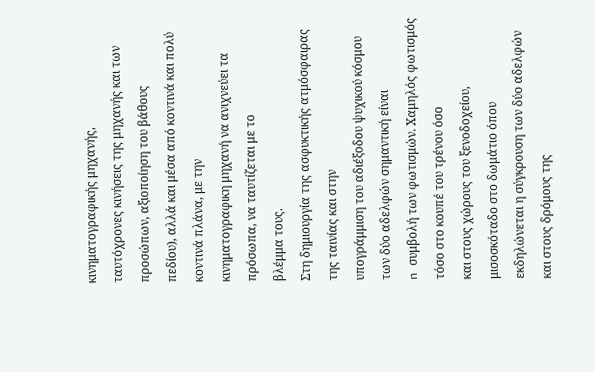κινηματογραφικής μηχανής,
ταυτόχρονες κινήσεις της μηχανής και των προσώπων, αξιοποίηση του βάθους
πεδίου), αλλά και μέσα από κοντινά και πολύ κοντινά πλάνα, με την
κινηματογραφικη μηχανή να ανιχνεύει τα πρόσωπα, να ταυτίζεται με το
βλέμμα τους.
Στη δημιουργία της ασφυκτικής ατμόσφαιρας της ταινίας και στην
υπογράμμιση του αδιέξοδου ψυχικού κόσμου των δύο αδελφών σημαντική είναι
n συμβολή των φωτισμών. Χαμηλός φωτισμός τόσο στο κουπέ του τρένου όσο
και στους χώρους του ξενοδοχείου, μισοσκόταδο στο δωμάτιο όπου
εκδηλώνεται η σύγκρουση των δύο αδελφών και στους δρόμους της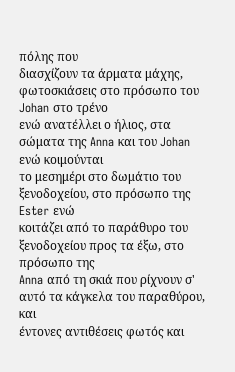πόλης που
διασχίζουν τα άρματα μάχης, φωτοσκιάσεις στο πρόσωπο του Johan στο τρένο
ενώ ανατέλλει ο ήλιος, στα σώματα της Anna και του Johan ενώ κοιμούνται
το μεσημέρι στο δωμάτιο του ξενοδοχείου, στο πρόσωπο της Ester ενώ
κοιτάζει από το παράθυρο του ξενοδοχείου προς τα έξω, στο πρόσωπο της
Anna από τη σκιά που ρίχνουν σ' αυτό τα κάγκελα του παραθύρου, και
έντονες αντιθέσεις φωτός και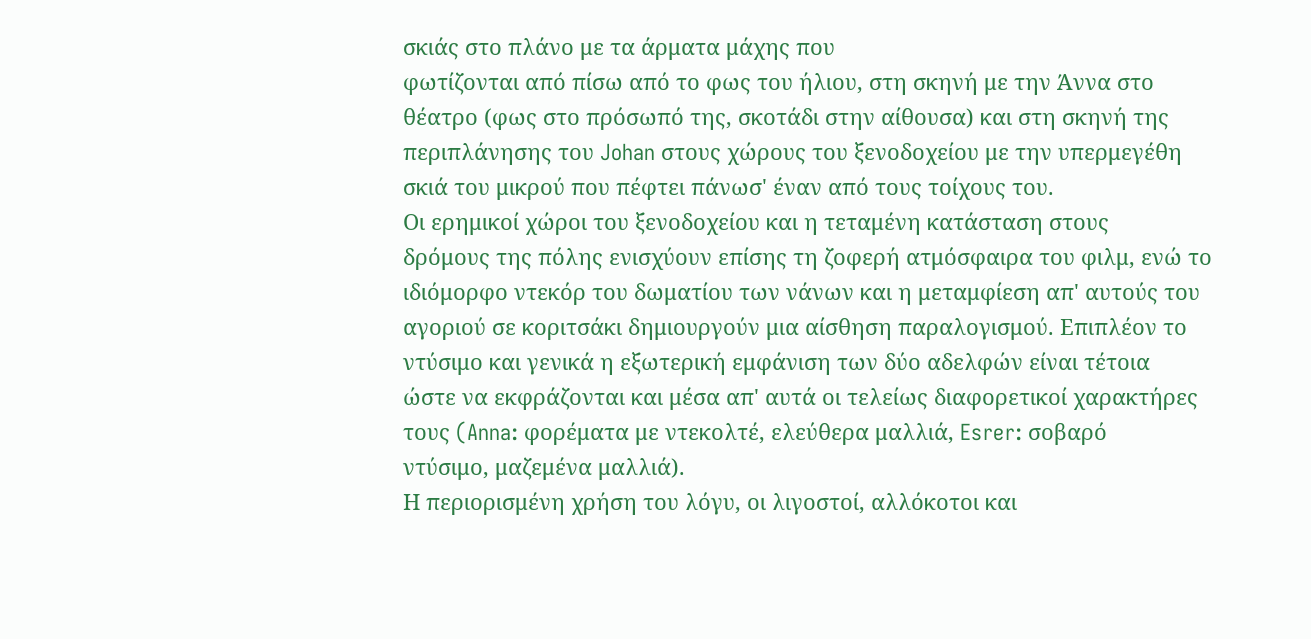σκιάς στο πλάνο με τα άρματα μάχης που
φωτίζονται από πίσω από το φως του ήλιου, στη σκηνή με την Άννα στο
θέατρο (φως στο πρόσωπό της, σκοτάδι στην αίθουσα) και στη σκηνή της
περιπλάνησης του Johan στους χώρους του ξενοδοχείου με την υπερμεγέθη
σκιά του μικρού που πέφτει πάνωσ' έναν από τους τοίχους του.
Οι ερημικοί χώροι του ξενοδοχείου και η τεταμένη κατάσταση στους
δρόμους της πόλης ενισχύουν επίσης τη ζοφερή ατμόσφαιρα του φιλμ, ενώ το
ιδιόμορφο ντεκόρ του δωματίου των νάνων και η μεταμφίεση απ' αυτούς του
αγοριού σε κοριτσάκι δημιουργούν μια αίσθηση παραλογισμού. Επιπλέον το
ντύσιμο και γενικά η εξωτερική εμφάνιση των δύο αδελφών είναι τέτοια
ώστε να εκφράζονται και μέσα απ' αυτά οι τελείως διαφορετικοί χαρακτήρες
τους (Anna: φορέματα με ντεκολτέ, ελεύθερα μαλλιά, Esrer: σοβαρό
ντύσιμο, μαζεμένα μαλλιά).
Η περιορισμένη χρήση του λόγυ, οι λιγοστοί, αλλόκοτοι και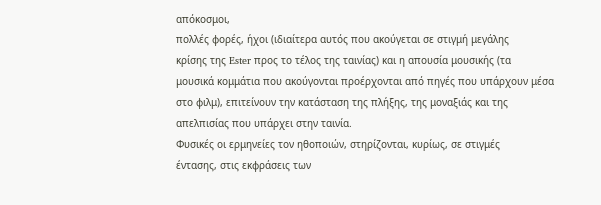απόκοσμοι,
πολλές φορές, ήχοι (ιδιαίτερα αυτός που ακούγεται σε στιγμή μεγάλης
κρίσης της Ester προς το τέλος της ταινίας) και η απουσία μουσικής (τα
μουσικά κομμάτια που ακούγονται προέρχονται από πηγές που υπάρχουν μέσα
στο φιλμ), επιτείνουν την κατάσταση της πλήξης, της μοναξιάς και της
απελπισίας που υπάρχει στην ταινία.
Φυσικές οι ερμηνείες τον ηθοποιών, στηρίζονται, κυρίως, σε στιγμές
έντασης, στις εκφράσεις των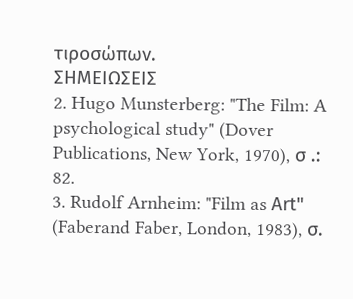τιροσώπων.
ΣΗΜΕIΩΣΕΙΣ
2. Hugo Munsterberg: "The Film: A psychological study" (Dover
Publications, New York, 1970), σ .: 82.
3. Rudolf Arnheim: "Film as Αrt" (Faberand Faber, London, 1983), σ.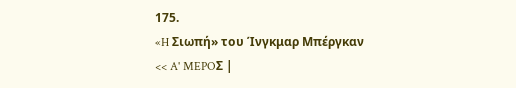175.
«H Σιωπή» του Ίνγκμαρ Mπέργκαν
<< A' MEPOΣ |